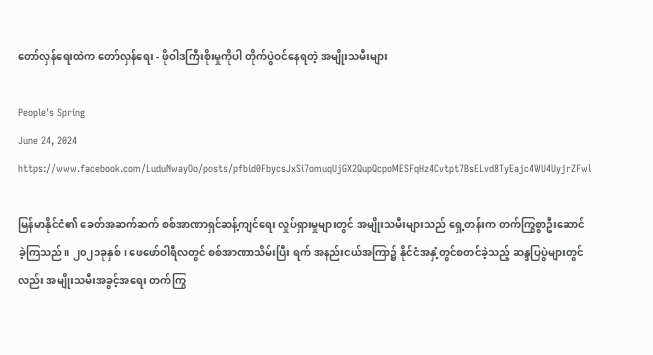တော်လှန်ရေးထဲက တော်လှန်ရေး - ဖိုဝါဒကြီးစိုးမှုကိုပါ တိုက်ပွဲဝင်နေရတဲ့ အမျိုးသမီးများ

People's Spring
June 24, 2024
https://www.facebook.com/LuduNwayOo/posts/pfbid0FbycsJxSi7omuqUjGX2QupQcpoMESFqHz4Cvtpt7BsELvd8TyEajc4WU4UyjrZFwl

မြန်မာနိုင်ငံ၏ ခေတ်အဆက်ဆက် စစ်အာဏာရှင်ဆန့်ကျင်ရေး လှုပ်ရှားမှုများတွင် အမျိုးသမီးများသည် ရှေ့တန်းက တက်ကြွစွာဦးဆောင်ခဲ့ကြသည်။ ၂၀၂၁ခုနှစ်၊ ဖေဖော်ဝါရီလတွင် စစ်အာဏာသိမ်းပြီး ရက် အနည်းငယ်အကြာ၌ နိုင်ငံအနှံ့တွင်စတင်ခဲ့သည့် ဆန္ဒပြပွဲများတွင်လည်း အမျိုးသမီးအခွင့်အရေး တက်ကြွ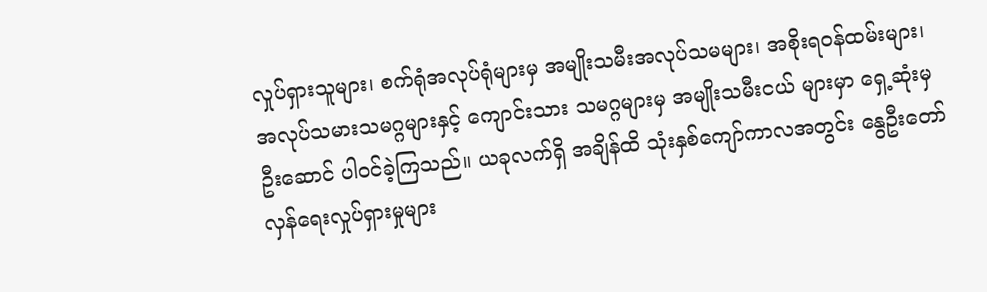လှုပ်ရှားသူများ၊ စက်ရုံအလုပ်ရုံများမှ အမျိုးသမီးအလုပ်သမများ၊ အစိုးရဝန်ထမ်းများ၊ အလုပ်သမားသမဂ္ဂများနှင့် ကျောင်းသား သမဂ္ဂများမှ အမျိုးသမီးငယ် များမှာ ရှေ့ဆုံးမှ ဦးဆောင် ပါဝင်ခဲ့ကြသည်။ ယခုလက်ရှိ အချိန်ထိ သုံးနှစ်ကျော်ကာလအတွင်း နွေဦးတော်လှန်ရေးလှုပ်ရှားမှုများ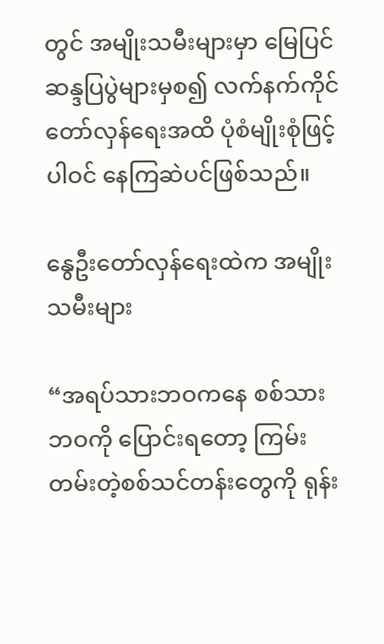တွင် အမျိုးသမီးများမှာ မြေပြင်ဆန္ဒပြပွဲများမှစ၍ လက်နက်ကိုင်တော်လှန်ရေးအထိ ပုံစံမျိုးစုံဖြင့် ပါဝင် နေကြဆဲပင်ဖြစ်သည်။

နွေဦးတော်လှန်ရေးထဲက အမျိုးသမီးများ

“အရပ်သားဘဝကနေ စစ်သားဘဝကို ပြောင်းရတော့ ကြမ်းတမ်းတဲ့စစ်သင်တန်းတွေကို ရုန်း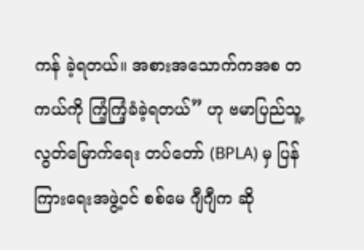ကန် ခဲ့ရတယ်။ အစားအသောက်ကအစ တကယ်ကို ကြံ့ကြံ့ခံခဲ့ရတယ်” ဟု ဗမာပြည်သူ့ လွတ်မြောက်ရေး တပ်တော် (BPLA) မှ ပြန်ကြားရေးအဖွဲ့ဝင် စစ်မေ ဂျီဂျီက ဆို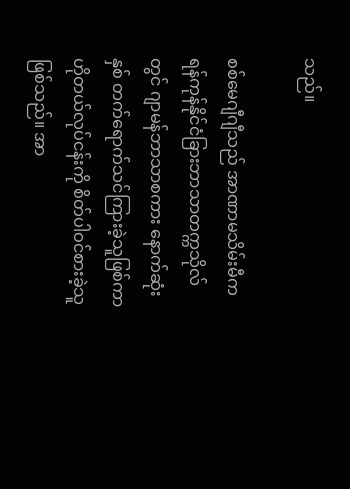သည်။

စစ်မေဂျီဂျီသည် အာဏာမသိမ်းမီက ရန်ကုန်နိုင်ငံခြားဘာသာတက္ကသိုလ်တွင် ဂျာမန်ဘာသာစကား နောက်ဆုံးနှစ် တက်ရောက်သင်ကြားခဲ့သူဖြစ်ကာ ဟိုတယ်လုပ်ငန်းကို စိတ်ပါဝင်စားခဲ့သူဖြစ်သည်။ အာ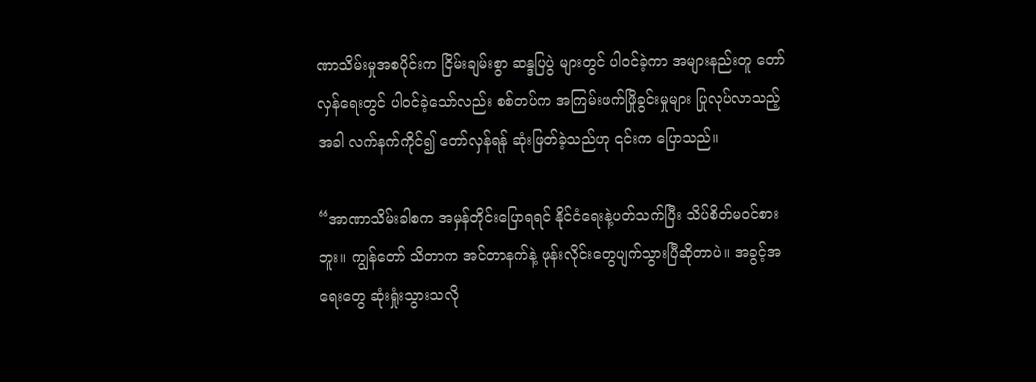ဏာသိမ်းမှုအစပိုင်းက ငြိမ်းချမ်းစွာ ဆန္ဒပြပွဲ များတွင် ပါဝင်ခဲ့ကာ အများနည်းတူ တော်လှန်ရေးတွင် ပါဝင်ခဲ့သော်လည်း စစ်တပ်က အကြမ်းဖက်ဖြိုခွင်းမှုများ ပြုလုပ်လာသည့်အခါ လက်နက်ကိုင်၍ တော်လှန်ရန် ဆုံးဖြတ်ခဲ့သည်ဟု ၎င်းက ပြောသည်။

“အာဏာသိမ်းခါစက အမှန်တိုင်းပြောရရင် နိုင်ငံရေးနဲ့ပတ်သက်ပြီး သိပ်စိတ်မဝင်စားဘူး။ ကျွန်တော် သိတာက အင်တာနက်နဲ့ ဖုန်းလိုင်းတွေပျက်သွားပြီဆိုတာပဲ။ အခွင့်အရေးတွေ ဆုံးရှုံးသွားသလို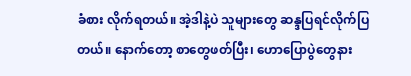ခံစား လိုက်ရတယ်။ အဲ့ဒါနဲ့ပဲ သူများတွေ ဆန္ဒပြရင်လိုက်ပြတယ်။ နောက်တော့ စာတွေဖတ်ပြီး၊ ဟောပြောပွဲတွေနား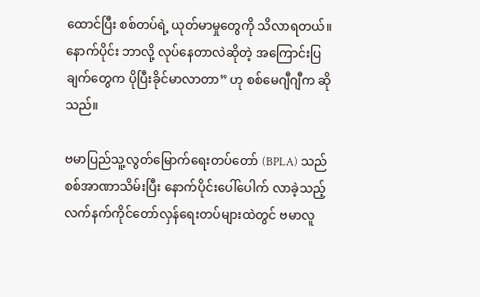ထောင်ပြီး စစ်တပ်ရဲ့ ယုတ်မာမှုတွေကို သိလာရတယ်။ နောက်ပိုင်း ဘာလို့ လုပ်နေတာလဲဆိုတဲ့ အကြောင်းပြချက်တွေက ပိုပြီးခိုင်မာလာတာ” ဟု စစ်မေဂျီဂျီက ဆိုသည်။

ဗမာပြည်သူ့လွတ်မြောက်ရေးတပ်တော် (BPLA) သည် စစ်အာဏာသိမ်းပြီး နောက်ပိုင်းပေါ်ပေါက် လာခဲ့သည့် လက်နက်ကိုင်တော်လှန်ရေးတပ်များထဲတွင် ဗမာလူ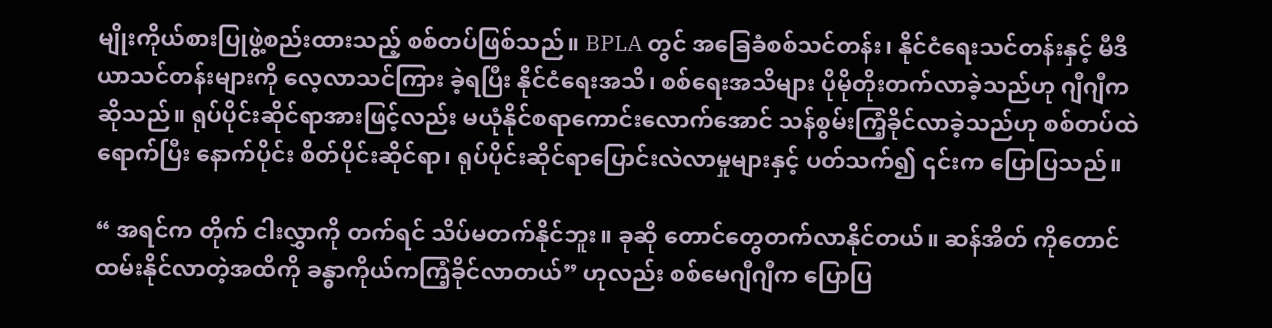မျိုးကိုယ်စားပြုဖွဲ့စည်းထားသည့် စစ်တပ်ဖြစ်သည်။ BPLA တွင် အခြေခံစစ်သင်တန်း၊ နိုင်ငံရေးသင်တန်းနှင့် မီဒီယာသင်တန်းများကို လေ့လာသင်ကြား ခဲ့ရပြီး နိုင်ငံရေးအသိ၊ စစ်ရေးအသိများ ပိုမိုတိုးတက်လာခဲ့သည်ဟု ဂျီဂျီကဆိုသည်။ ရုပ်ပိုင်းဆိုင်ရာအားဖြင့်လည်း မယုံနိုင်စရာကောင်းလောက်အောင် သန်စွမ်းကြံ့ခိုင်လာခဲ့သည်ဟု စစ်တပ်ထဲရောက်ပြီး နောက်ပိုင်း စိတ်ပိုင်းဆိုင်ရာ၊ ရုပ်ပိုင်းဆိုင်ရာပြောင်းလဲလာမှုများနှင့် ပတ်သက်၍ ၎င်းက ပြောပြသည်။

“ အရင်က တိုက် ငါးလွှာကို တက်ရင် သိပ်မတက်နိုင်ဘူး။ ခုဆို တောင်တွေတက်လာနိုင်တယ်။ ဆန်အိတ် ကိုတောင် ထမ်းနိုင်လာတဲ့အထိကို ခန္ဓာကိုယ်ကကြံ့ခိုင်လာတယ်” ဟုလည်း စစ်မေဂျီဂျီက ပြောပြ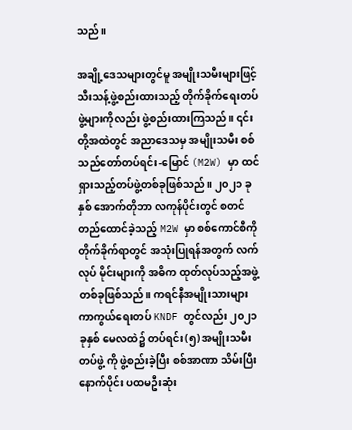သည်။

အချို့ဒေသများတွင်မူ အမျိုးသမီးများဖြင့် သီးသန့်ဖွဲ့စည်းထားသည့် တိုက်ခိုက်ရေးတပ်ဖွဲ့များကိုလည်း ဖွဲ့စည်းထားကြသည်။ ၎င်းတို့အထဲတွင် အညာဒေသမှ အမျိုးသမီး စစ်သည်တော်တပ်ရင်း-မြောင် (M2W) မှာ ထင်ရှားသည့်တပ်ဖွဲ့တစ်ခုဖြစ်သည်။ ၂၀၂၁ ခုနှစ် အောက်တိုဘာ လကုန်ပိုင်းတွင် စတင်တည်ထောင်ခဲ့သည့် M2W မှာ စစ်ကောင်စီကို တိုက်ခိုက်ရာတွင် အသုံးပြုရန်အတွက် လက်လုပ် မိုင်းများကို အဓိက ထုတ်လုပ်သည့်အဖွဲ့တစ်ခုဖြစ်သည်။ ကရင်နီအမျိုးသားများ ကာကွယ်ရေးတပ် KNDF တွင်လည်း ၂၀၂၁ ခုနှစ် မေလထဲ၌ တပ်ရင်း(၅) အမျိုးသမီးတပ်ဖွဲ့ ကို ဖွဲ့စည်းခဲ့ပြီး စစ်အာဏာ သိမ်းပြီးနောက်ပိုင်း ပထမဦးဆုံး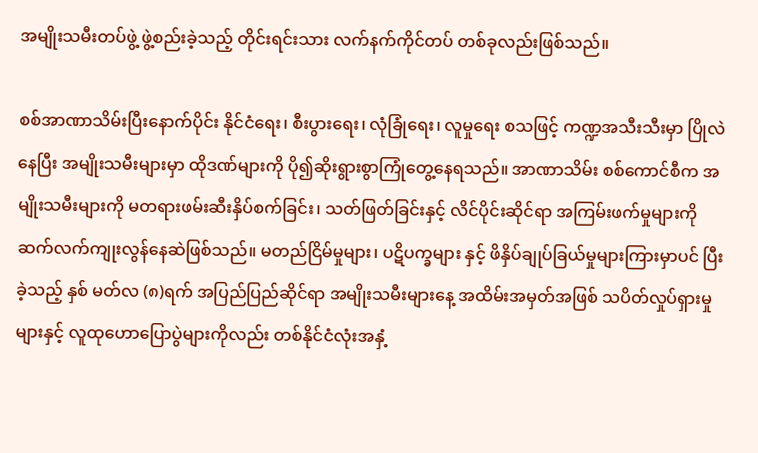အမျိုးသမီးတပ်ဖွဲ့ ဖွဲ့စည်းခဲ့သည့် တိုင်းရင်းသား လက်နက်ကိုင်တပ် တစ်ခုလည်းဖြစ်သည်။

စစ်အာဏာသိမ်းပြီးနောက်ပိုင်း နိုင်ငံရေး၊ စီးပွားရေး၊ လုံခြုံရေး၊ လူမှုရေး စသဖြင့် ကဏ္ဍအသီးသီးမှာ ပြိုလဲနေပြီး အမျိုးသမီးများမှာ ထိုဒဏ်များကို ပို၍ဆိုးရွားစွာကြုံတွေ့နေရသည်။ အာဏာသိမ်း စစ်ကောင်စီက အမျိုးသမီးများကို မတရားဖမ်းဆီးနှိပ်စက်ခြင်း၊ သတ်ဖြတ်ခြင်းနှင့် လိင်ပိုင်းဆိုင်ရာ အကြမ်းဖက်မှုများကို ဆက်လက်ကျုးလွန်နေဆဲဖြစ်သည်။ မတည်ငြိမ်မှုများ၊ ပဋိပက္ခများ နှင့် ဖိနှိပ်ချုပ်ခြယ်မှုများကြားမှာပင် ပြီးခဲ့သည့် နှစ် မတ်လ (၈)ရက် အပြည်ပြည်ဆိုင်ရာ အမျိုးသမီးများနေ့ အထိမ်းအမှတ်အဖြစ် သပိတ်လှုပ်ရှားမှုများနှင့် လူထုဟောပြောပွဲများကိုလည်း တစ်နိုင်ငံလုံးအနှံ့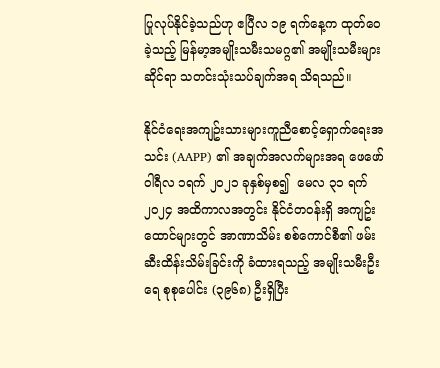ပြုလုပ်နိုင်ခဲ့သည်ဟု ဧပြီလ ၁၉ ရက်နေ့က ထုတ်ဝေခဲ့သည့် မြန်မာ့အမျိုးသမီးသမဂ္ဂ၏ အမျိုးသမီးများဆိုင်ရာ သတင်းသုံးသပ်ချက်အရ သိရသည်။

နိုင်ငံရေးအကျဥ်းသားများကူညီစောင့်ရှောက်ရေးအသင်း (AAPP) ၏ အချက်အလက်များအရ ဖေဖော်ဝါရီလ ၁ရက် ၂၀၂၁ ခုနှစ်မှစ၍  မေလ ၃၁ ရက် ၂၀၂၄ အထိကာလအတွင်း နိုင်ငံတဝန်းရှိ အကျဥ်းထောင်များတွင် အာဏာသိမ်း စစ်ကောင်စီ၏ ဖမ်းဆီးထိန်းသိမ်းခြင်းကို ခံထားရသည့် အမျိုးသမီးဦးရေ စုစုပေါင်း (၃၉၆၈) ဦးရှိပြီး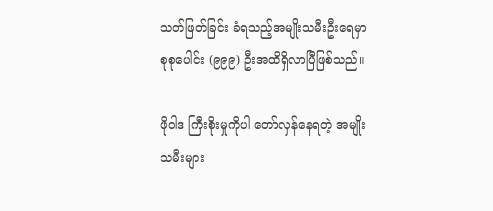သတ်ဖြတ်ခြင်း ခံရသည့်အမျိုးသမီးဦးရေမှာ စုစုပေါင်း (၉၉၉) ဦးအထိရှိလာပြီဖြစ်သည်။

ဖိုဝါဒ ကြီးစိုးမှုကိုပါ တော်လှန်နေရတဲ့ အမျိုးသမီးများ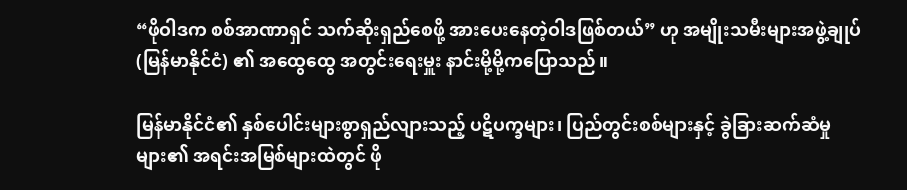“ဖိုဝါဒက စစ်အာဏာရှင် သက်ဆိုးရှည်စေဖို့ အားပေးနေတဲ့ဝါဒဖြစ်တယ်” ဟု အမျိုးသမီးများအဖွဲ့ချုပ် (မြန်မာနိုင်ငံ) ၏ အထွေထွေ အတွင်းရေးမှူး နာင်းမို့မို့ကပြောသည်။

မြန်မာနိုင်ငံ၏ နှစ်ပေါင်းများစွာရှည်လျားသည့် ပဋိပက္ခများ၊ ပြည်တွင်းစစ်များနှင့် ခွဲခြားဆက်ဆံမှုများ၏ အရင်းအမြစ်များထဲတွင် ဖို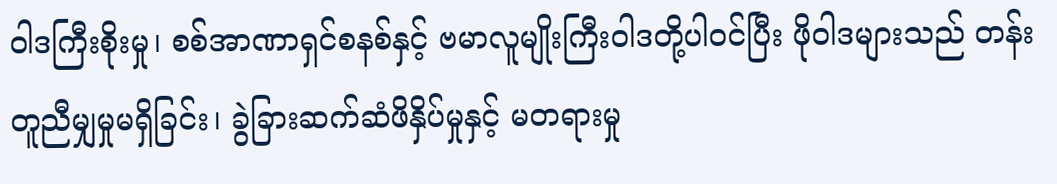ဝါဒကြီးစိုးမှု၊ စစ်အာဏာရှင်စနစ်နှင့် ဗမာလူမျိုးကြီးဝါဒတို့ပါဝင်ပြီး ဖိုဝါဒများသည် တန်းတူညီမျှမှုမရှိခြင်း၊ ခွဲခြားဆက်ဆံဖိနှိပ်မှုနှင့် မတရားမှု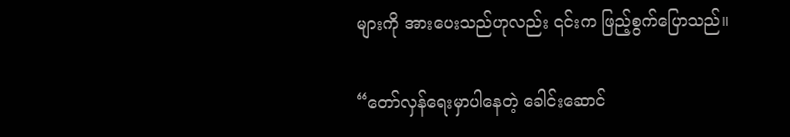များကို အားပေးသည်ဟုလည်း ၎င်းက ဖြည့်စွက်ပြောသည်။

“တော်လှန်ရေးမှာပါနေတဲ့ ခေါင်းဆောင်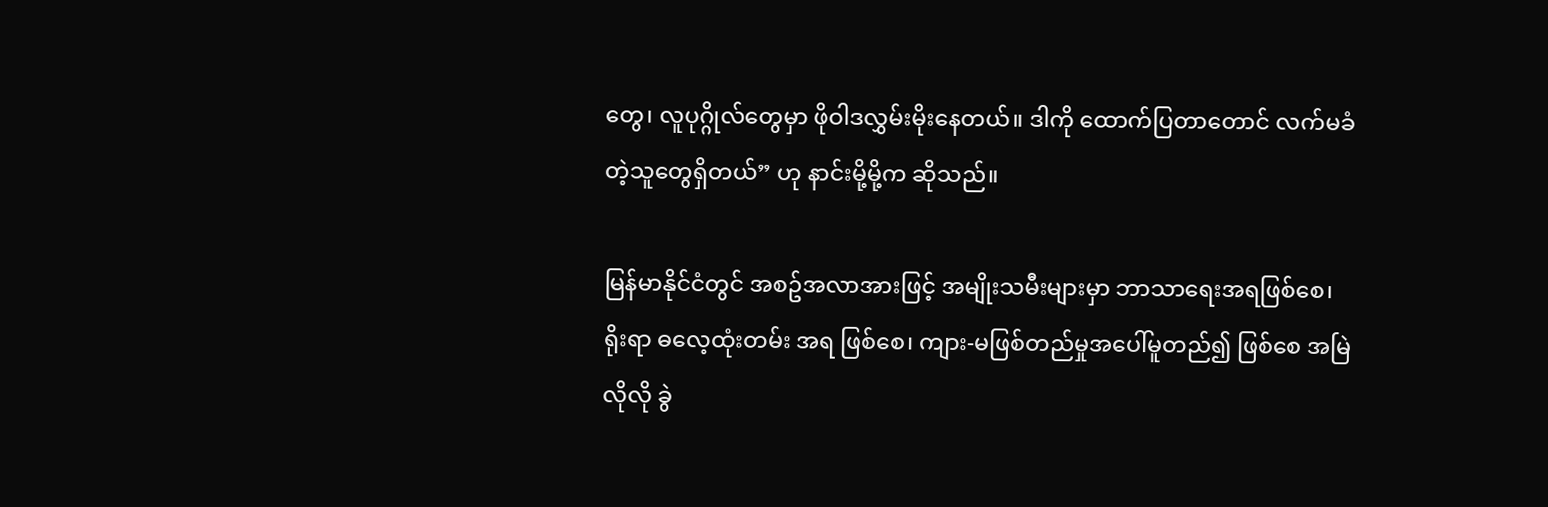တွေ၊ လူပုဂ္ဂိုလ်တွေမှာ ဖိုဝါဒလွှမ်းမိုးနေတယ်။ ဒါကို ထောက်ပြတာတောင် လက်မခံတဲ့သူတွေရှိတယ်” ဟု နာင်းမို့မို့က ဆိုသည်။

မြန်မာနိုင်ငံတွင် အစဥ်အလာအားဖြင့် အမျိုးသမီးများမှာ ဘာသာရေးအရဖြစ်စေ၊ ရိုးရာ ဓလေ့ထုံးတမ်း အရ ဖြစ်စေ၊ ကျား-မဖြစ်တည်မှုအပေါ်မူတည်၍ ဖြစ်စေ အမြဲလိုလို ခွဲ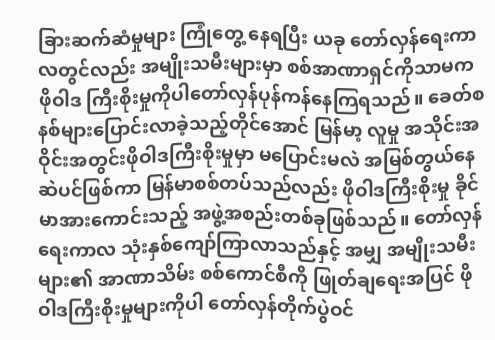ခြားဆက်ဆံမှုများ ကြုံတွေ့ နေရပြီး ယခု တော်လှန်ရေးကာလတွင်လည်း အမျိုးသမီးများမှာ စစ်အာဏာရှင်ကိုသာမက ဖိုဝါဒ ကြီးစိုးမှုကိုပါတော်လှန်ပုန်ကန်နေကြရသည်။ ခေတ်စနစ်များပြောင်းလာခဲ့သည့်တိုင်အောင် မြန်မာ့ လူမှု အသိုင်းအဝိုင်းအတွင်းဖိုဝါဒကြီးစိုးမှုမှာ မပြောင်းမလဲ အမြစ်တွယ်နေဆဲပင်ဖြစ်ကာ မြန်မာစစ်တပ်သည်လည်း ဖိုဝါဒကြီးစိုးမှု ခိုင်မာအားကောင်းသည့် အဖွဲ့အစည်းတစ်ခုဖြစ်သည်။ တော်လှန်ရေးကာလ သုံးနှစ်ကျော်ကြာလာသည်နှင့် အမျှ အမျိုးသမီးများ၏ အာဏာသိမ်း စစ်ကောင်စီကို ဖြုတ်ချရေးအပြင် ဖိုဝါဒကြီးစိုးမှုများကိုပါ တော်လှန်တိုက်ပွဲဝင်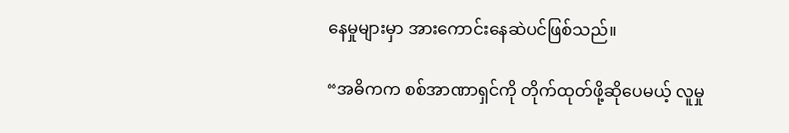နေမှုများမှာ အားကောင်းနေဆဲပင်ဖြစ်သည်။

“အဓိကက စစ်အာဏာရှင်ကို တိုက်ထုတ်ဖို့ဆိုပေမယ့် လူမှု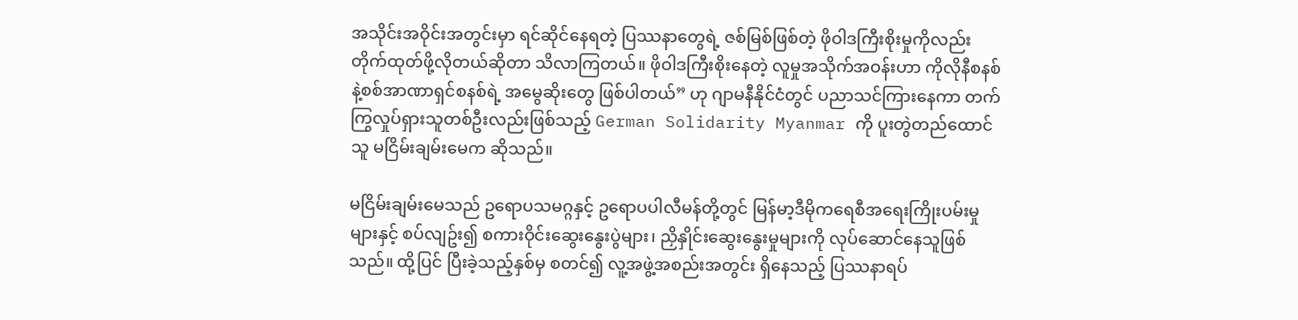အသိုင်းအဝိုင်းအတွင်းမှာ ရင်ဆိုင်နေရတဲ့ ပြဿနာတွေရဲ့ ဇစ်မြစ်ဖြစ်တဲ့ ဖိုဝါဒကြီးစိုးမှုကိုလည်း တိုက်ထုတ်ဖို့လိုတယ်ဆိုတာ သိလာကြတယ်။ ဖိုဝါဒကြီးစိုးနေတဲ့ လူမှုအသိုက်အဝန်းဟာ ကိုလိုနီစနစ်နဲ့စစ်အာဏာရှင်စနစ်ရဲ့ အမွေဆိုးတွေ ဖြစ်ပါတယ်” ဟု ဂျာမနီနိုင်ငံတွင် ပညာသင်ကြားနေကာ တက်ကြွလှုပ်ရှားသူတစ်ဦးလည်းဖြစ်သည့် German Solidarity Myanmar ကို ပူးတွဲတည်ထောင်သူ မငြိမ်းချမ်းမေက ဆိုသည်။

မငြိမ်းချမ်းမေသည် ဥရောပသမဂ္ဂနှင့် ဥရောပပါလီမန်တို့တွင် မြန်မာ့ဒီမိုကရေစီအရေးကြိုးပမ်းမှုများနှင့် စပ်လျဥ်း၍ စကားဝိုင်းဆွေးနွေးပွဲများ၊ ညှိနှိုင်းဆွေးနွေးမှုများကို လုပ်ဆောင်နေသူဖြစ်သည်။ ထို့ပြင် ပြီးခဲ့သည့်နှစ်မှ စတင်၍ လူ့အဖွဲ့အစည်းအတွင်း ရှိနေသည့် ပြဿနာရပ်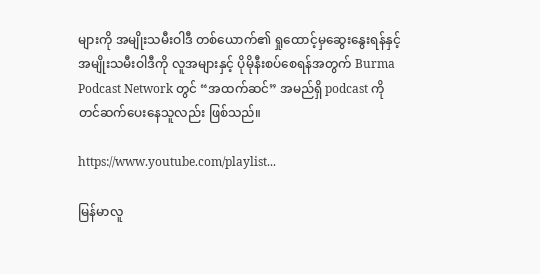များကို အမျိုးသမီးဝါဒီ တစ်ယောက်၏ ရှုထောင့်မှဆွေးနွေးရန်နှင့် အမျိုးသမီးဝါဒီကို လူအများနှင့် ပိုမိုနီးစပ်စေရန်အတွက် Burma Podcast Network တွင် “အထက်ဆင်” အမည်ရှိ podcast ကို တင်ဆက်ပေးနေသူလည်း ဖြစ်သည်။

https://www.youtube.com/playlist...

မြန်မာလူ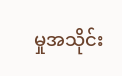မှုအသိုင်း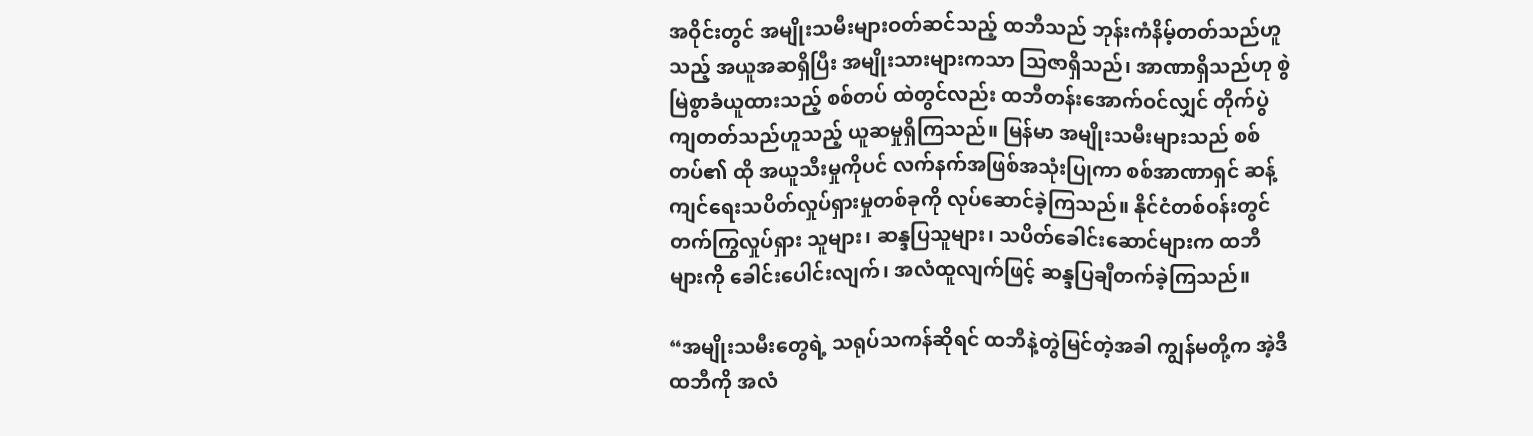အဝိုင်းတွင် အမျိုးသမီးများဝတ်ဆင်သည့် ထဘီသည် ဘုန်းကံနိမ့်တတ်သည်ဟူသည့် အယူအဆရှိပြီး အမျိုးသားများကသာ သြဇာရှိသည်၊ အာဏာရှိသည်ဟု စွဲမြဲစွာခံယူထားသည့် စစ်တပ် ထဲတွင်လည်း ထဘီတန်းအောက်ဝင်လျှင် တိုက်ပွဲကျတတ်သည်ဟူသည့် ယူဆမှုရှိကြသည်။ မြန်မာ အမျိုးသမီးများသည် စစ်တပ်၏ ထို အယူသီးမှုကိုပင် လက်နက်အဖြစ်အသုံးပြုကာ စစ်အာဏာရှင် ဆန့်ကျင်ရေးသပိတ်လှုပ်ရှားမှုတစ်ခုကို လုပ်ဆောင်ခဲ့ကြသည်။ နိုင်ငံတစ်ဝန်းတွင် တက်ကြွလှုပ်ရှား သူများ၊ ဆန္ဒပြသူများ၊ သပိတ်ခေါင်းဆောင်များက ထဘီများကို ခေါင်းပေါင်းလျက်၊ အလံထူလျက်ဖြင့် ဆန္ဒပြချီတက်ခဲ့ကြသည်။

“အမျိုးသမီးတွေရဲ့ သရုပ်သကန်ဆိုရင် ထဘီနဲ့တွဲမြင်တဲ့အခါ ကျွန်မတို့က အဲ့ဒီထဘီကို အလံ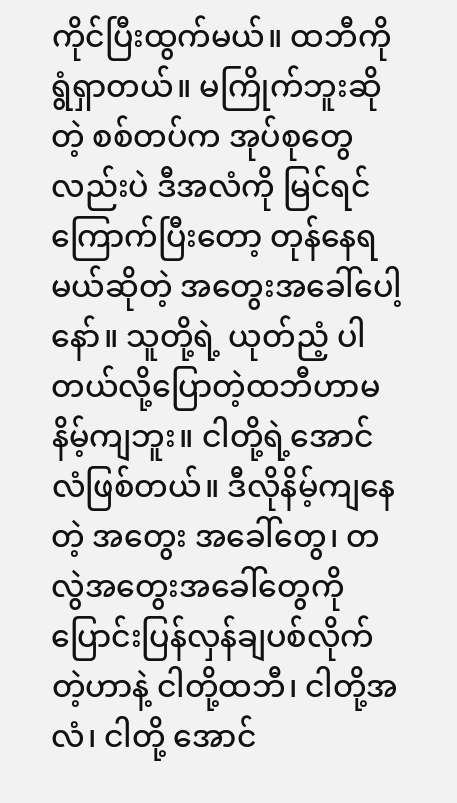ကိုင်ပြီးထွက်မယ်။ ထဘီကို ရွံရှာတယ်။ မကြိုက်ဘူးဆိုတဲ့ စစ်တပ်က အုပ်စုတွေလည်းပဲ ဒီအလံကို မြင်ရင်ကြောက်ပြီးတော့ တုန်နေရမယ်ဆိုတဲ့ အတွေးအခေါ်ပေါ့နော်။ သူတို့ရဲ့ ယုတ်ညံ့ ပါတယ်လို့ပြောတဲ့ထဘီဟာမနိမ့်ကျဘူး။ ငါတို့ရဲ့အောင်လံဖြစ်တယ်။ ဒီလိုနိမ့်ကျနေတဲ့ အတွေး အခေါ်တွေ၊ တလွဲအတွေးအခေါ်တွေကို ပြောင်းပြန်လှန်ချပစ်လိုက်တဲ့ဟာနဲ့ ငါတို့ထဘီ၊ ငါတို့အလံ၊ ငါတို့ အောင်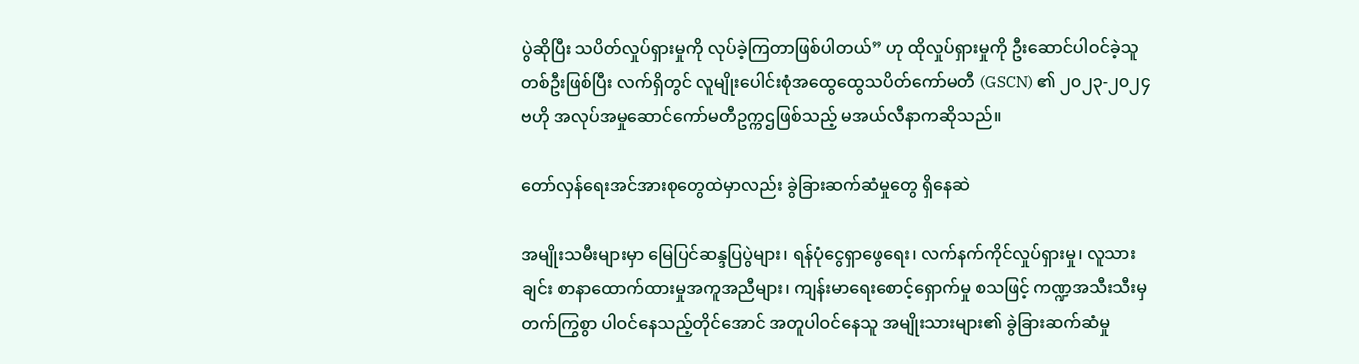ပွဲဆိုပြီး သပိတ်လှုပ်ရှားမှုကို လုပ်ခဲ့ကြတာဖြစ်ပါတယ်” ဟု ထိုလှုပ်ရှားမှုကို ဦးဆောင်ပါဝင်ခဲ့သူ တစ်ဦးဖြစ်ပြီး လက်ရှိတွင် လူမျိုးပေါင်းစုံအထွေထွေသပိတ်ကော်မတီ (GSCN) ၏ ၂၀၂၃-၂၀၂၄ ဗဟို အလုပ်အမှုဆောင်ကော်မတီဥက္ကဌဖြစ်သည့် မအယ်လီနာကဆိုသည်။

တော်လှန်ရေးအင်အားစုတွေထဲမှာလည်း ခွဲခြားဆက်ဆံမှုတွေ ရှိနေဆဲ

အမျိုးသမီးများမှာ မြေပြင်ဆန္ဒပြပွဲများ၊ ရန်ပုံငွေရှာဖွေရေး၊ လက်နက်ကိုင်လှုပ်ရှားမှု၊ လူသားချင်း စာနာထောက်ထားမှုအကူအညီများ၊ ကျန်းမာရေးစောင့်ရှောက်မှု စသဖြင့် ကဏ္ဍအသီးသီးမှ တက်ကြွစွာ ပါဝင်နေသည့်တိုင်အောင် အတူပါဝင်နေသူ အမျိုးသားများ၏ ခွဲခြားဆက်ဆံမှု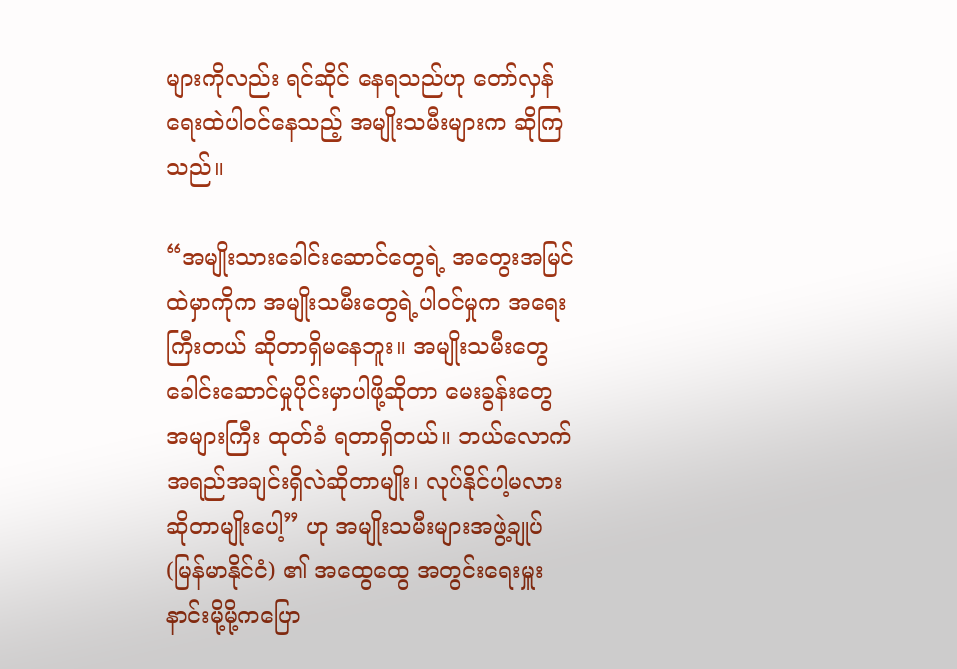များကိုလည်း ရင်ဆိုင် နေရသည်ဟု တော်လှန်ရေးထဲပါဝင်နေသည့် အမျိုးသမီးများက ဆိုကြသည်။

“အမျိုးသားခေါင်းဆောင်တွေရဲ့ အတွေးအမြင်ထဲမှာကိုက အမျိုးသမီးတွေရဲ့ပါဝင်မှုက အရေးကြီးတယ် ဆိုတာရှိမနေဘူး။ အမျိုးသမီးတွေ ခေါင်းဆောင်မှုပိုင်းမှာပါဖို့ဆိုတာ မေးခွန်းတွေအများကြီး ထုတ်ခံ ရတာရှိတယ်။ ဘယ်လောက်အရည်အချင်းရှိလဲဆိုတာမျိုး၊ လုပ်နိုင်ပါ့မလားဆိုတာမျိုးပေါ့” ဟု အမျိုးသမီးများအဖွဲ့ချုပ် (မြန်မာနိုင်ငံ) ၏ အထွေထွေ အတွင်းရေးမှူး နာင်းမို့မို့ကပြော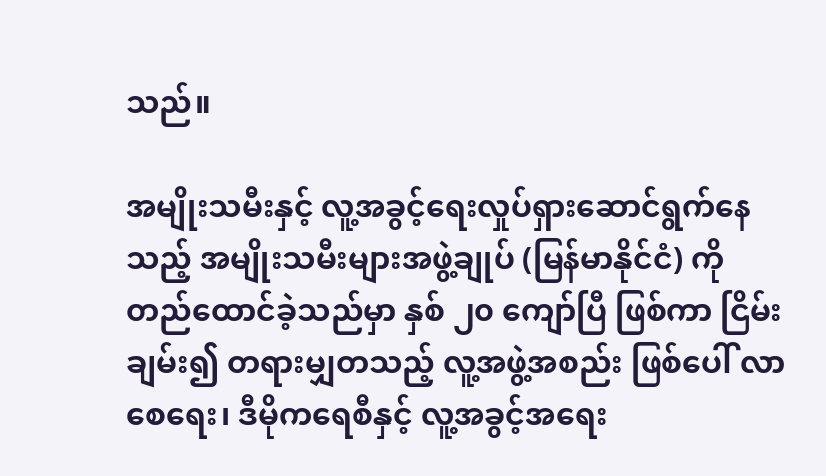သည်။

အမျိုးသမီးနှင့် လူ့အခွင့်ရေးလှုပ်ရှားဆောင်ရွက်နေသည့် အမျိုးသမီးများအဖွဲ့ချုပ် (မြန်မာနိုင်ငံ) ကို တည်ထောင်ခဲ့သည်မှာ နှစ် ၂၀ ကျော်ပြီ ဖြစ်ကာ ငြိမ်းချမ်း၍ တရားမျှတသည့် လူ့အဖွဲ့အစည်း ဖြစ်ပေါ် လာစေရေး၊ ဒီမိုကရေစီနှင့် လူ့အခွင့်အရေး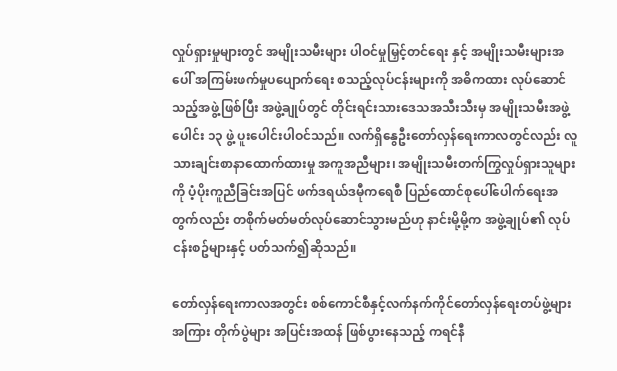လှုပ်ရှားမှုများတွင် အမျိုးသမီးများ ပါဝင်မှုမြှင့်တင်ရေး နှင့် အမျိုးသမီးများအပေါ် အကြမ်းဖက်မှုပပျောက်ရေး စသည့်လုပ်ငန်းများကို အဓိကထား လုပ်ဆောင်သည့်အဖွဲ့ဖြစ်ပြီး အဖွဲ့ချုပ်တွင် တိုင်းရင်းသားဒေသအသီးသီးမှ အမျိုးသမီးအဖွဲ့ပေါင်း ၁၃ ဖွဲ့ ပူးပေါင်းပါဝင်သည်။ လက်ရှိနွေဦးတော်လှန်ရေးကာလတွင်လည်း လူသားချင်းစာနာထောက်ထားမှု အကူအညီများ၊ အမျိုးသမီးတက်ကြွလှုပ်ရှားသူများကို ပံ့ပိုးကူညီခြင်းအပြင် ဖက်ဒရယ်ဒမီုကရေစီ ပြည်ထောင်စုပေါ်ပေါက်ရေးအတွက်လည်း တစိုက်မတ်မတ်လုပ်ဆောင်သွားမည်ဟု နာင်းမို့မို့က အဖွဲ့ချုပ်၏ လုပ်ငန်းစဥ်များနှင့် ပတ်သက်၍ဆိုသည်။

တော်လှန်ရေးကာလအတွင်း စစ်ကောင်စီနှင့်လက်နက်ကိုင်တော်လှန်ရေးတပ်ဖွဲ့များအကြား တိုက်ပွဲများ အပြင်းအထန် ဖြစ်ပွားနေသည့် ကရင်နီ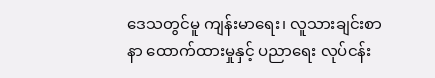ဒေသတွင်မူ ကျန်းမာရေး၊ လူသားချင်းစာနာ ထောက်ထားမှုနှင့် ပညာရေး လုပ်ငန်း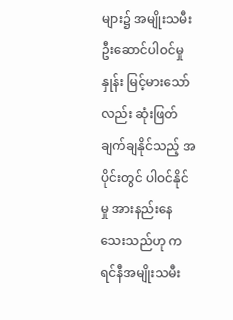များ၌ အမျိုးသမီး ဦးဆောင်ပါဝင်မှုနှုန်း မြင့်မားသော်လည်း ဆုံးဖြတ်ချက်ချနိုင်သည့် အပိုင်းတွင် ပါဝင်နိုင်မှု အားနည်းနေသေးသည်ဟု ကရင်နီအမျိုးသမီး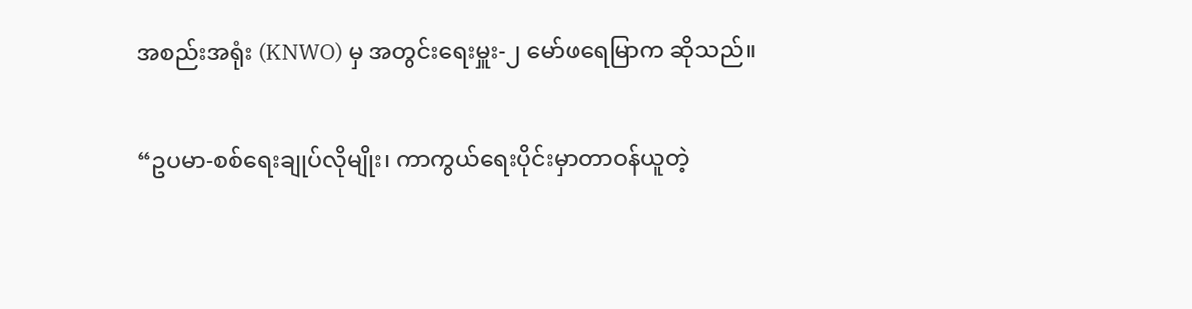အစည်းအရုံး (KNWO) မှ အတွင်းရေးမှူး-၂ မော်ဖရေမြာက ဆိုသည်။

“ဥပမာ-စစ်ရေးချုပ်လိုမျိုး၊ ကာကွယ်ရေးပိုင်းမှာတာဝန်ယူတဲ့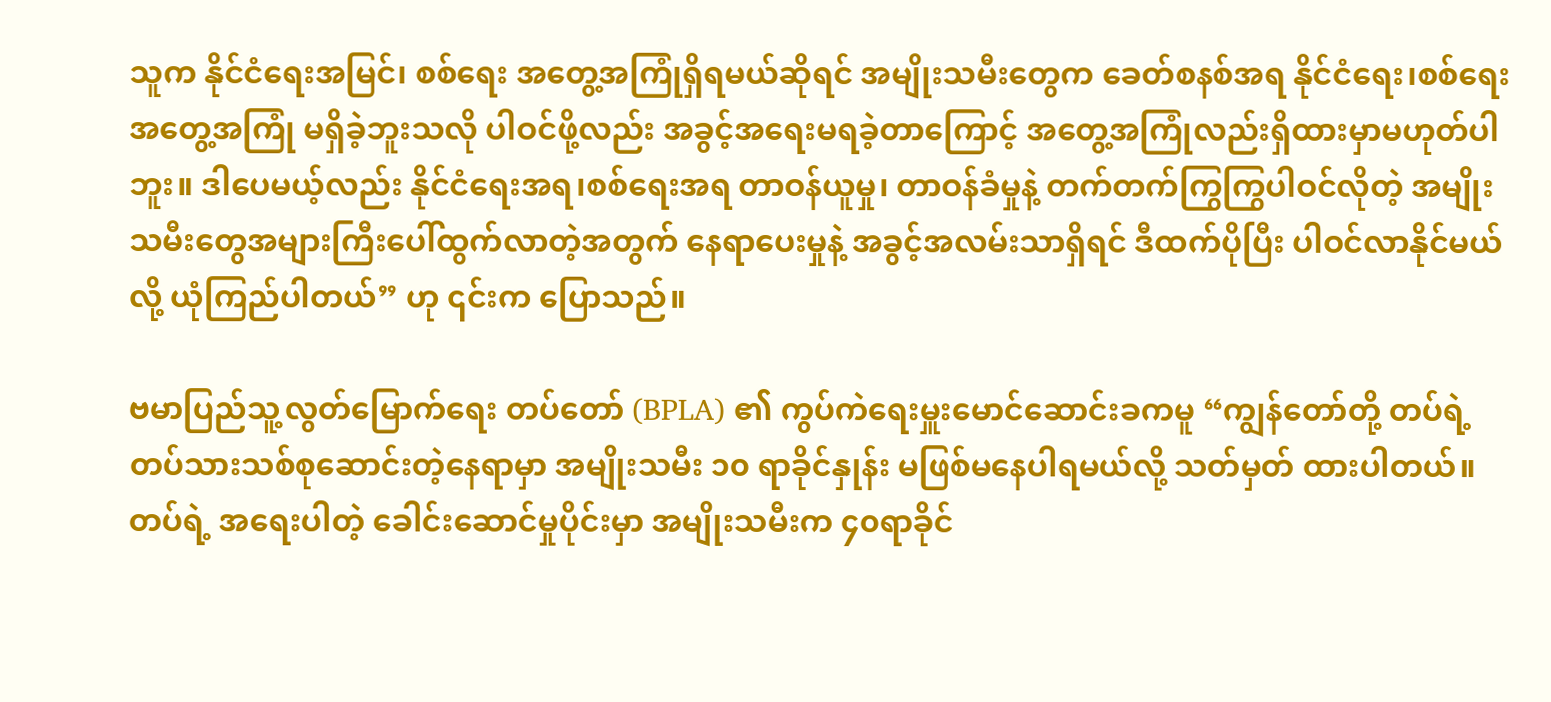သူက နိုင်ငံရေးအမြင်၊ စစ်ရေး အတွေ့အကြုံရှိရမယ်ဆိုရင် အမျိုးသမီးတွေက ခေတ်စနစ်အရ နိုင်ငံရေး၊စစ်ရေးအတွေ့အကြုံ မရှိခဲ့ဘူးသလို ပါဝင်ဖို့လည်း အခွင့်အရေးမရခဲ့တာကြောင့် အတွေ့အကြုံလည်းရှိထားမှာမဟုတ်ပါဘူး။ ဒါပေမယ့်လည်း နိုင်ငံရေးအရ၊စစ်ရေးအရ တာဝန်ယူမှု၊ တာဝန်ခံမှုနဲ့ တက်တက်ကြွကြွပါဝင်လိုတဲ့ အမျိုးသမီးတွေအများကြီးပေါ်ထွက်လာတဲ့အတွက် နေရာပေးမှုနဲ့ အခွင့်အလမ်းသာရှိရင် ဒီထက်ပိုပြီး ပါဝင်လာနိုင်မယ်လို့ ယုံကြည်ပါတယ်” ဟု ၎င်းက ပြောသည်။

ဗမာပြည်သူ့လွတ်မြောက်ရေး တပ်တော် (BPLA) ၏ ကွပ်ကဲရေးမှူးမောင်ဆောင်းခကမူ “ကျွန်တော်တို့ တပ်ရဲ့ တပ်သားသစ်စုဆောင်းတဲ့နေရာမှာ အမျိုးသမီး ၁၀ ရာခိုင်နှုန်း မဖြစ်မနေပါရမယ်လို့ သတ်မှတ် ထားပါတယ်။ တပ်ရဲ့ အရေးပါတဲ့ ခေါင်းဆောင်မှုပိုင်းမှာ အမျိုးသမီးက ၄၀ရာခိုင်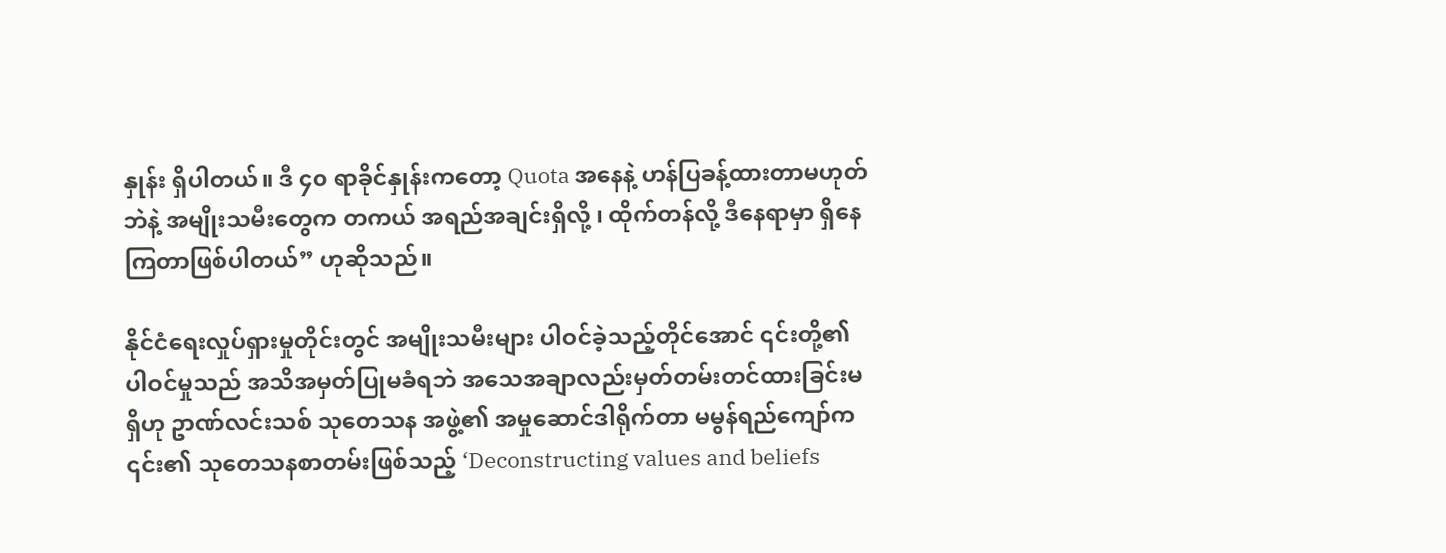နှုန်း ရှိပါတယ်။ ဒီ ၄၀ ရာခိုင်နှုန်းကတော့ Quota အနေနဲ့ ဟန်ပြခန့်ထားတာမဟုတ်ဘဲနဲ့ အမျိုးသမီးတွေက တကယ် အရည်အချင်းရှိလို့ ၊ ထိုက်တန်လို့ ဒီနေရာမှာ ရှိနေကြတာဖြစ်ပါတယ်” ဟုဆိုသည်။

နိုင်ငံရေးလှုပ်ရှားမှုတိုင်းတွင် အမျိုးသမီးများ ပါဝင်ခဲ့သည့်တိုင်အောင် ၎င်းတို့၏ ပါဝင်မှုသည် အသိအမှတ်ပြုမခံရဘဲ အသေအချာလည်းမှတ်တမ်းတင်ထားခြင်းမရှိဟု ဥာဏ်လင်းသစ် သုတေသန အဖွဲ့၏ အမှုဆောင်ဒါရိုက်တာ မမွန်ရည်ကျော်က ၎င်း၏ သုတေသနစာတမ်းဖြစ်သည့် ‘Deconstructing values and beliefs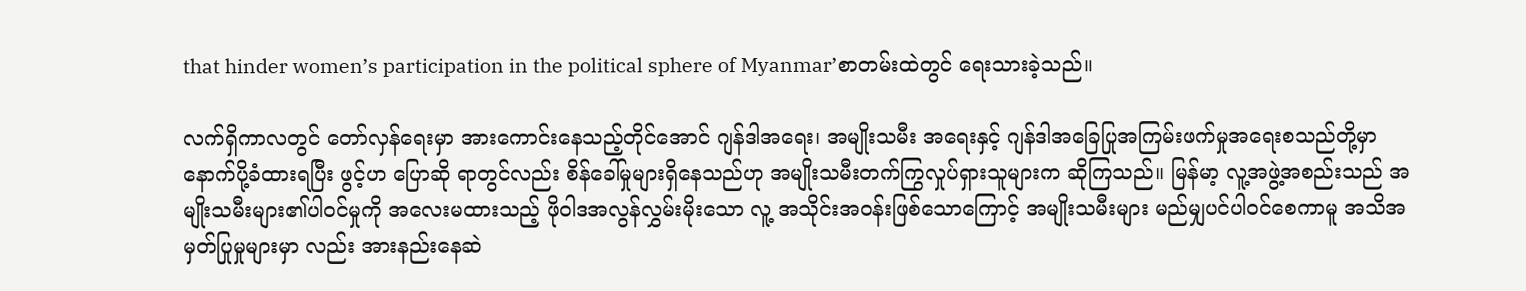that hinder women’s participation in the political sphere of Myanmar’စာတမ်းထဲတွင် ရေးသားခဲ့သည်။

လက်ရှိကာလတွင် တော်လှန်ရေးမှာ အားကောင်းနေသည့်တိုင်အောင် ဂျန်ဒါအရေး၊ အမျိုးသမီး အရေးနှင့် ဂျန်ဒါအခြေပြုအကြမ်းဖက်မှုအရေးစသည်တို့မှာ နောက်ပို့ခံထားရပြီး ဖွင့်ဟ ပြောဆို ရာတွင်လည်း စိန်ခေါ်မှုများရှိနေသည်ဟု အမျိုးသမီးတက်ကြွလှုပ်ရှားသူများက ဆိုကြသည်။ မြန်မာ့ လူ့အဖွဲ့အစည်းသည် အမျိုးသမီးများ၏ပါဝင်မှုကို အလေးမထားသည့် ဖိုဝါဒအလွန်လွှမ်းမိုးသော လူ့ အသိုင်းအဝန်းဖြစ်သောကြောင့် အမျိုးသမီးများ မည်မျှပင်ပါဝင်စေကာမူ အသိအမှတ်ပြုမှုများမှာ လည်း အားနည်းနေဆဲ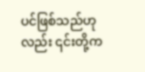ပင်ဖြစ်သည်ဟုလည်း ၎င်းတို့က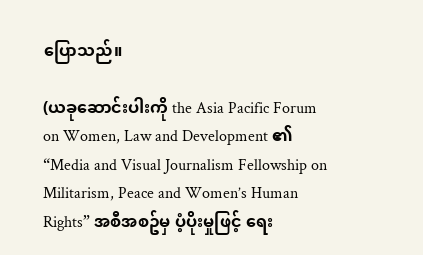ပြောသည်။

(ယခုဆောင်းပါးကို the Asia Pacific Forum on Women, Law and Development ၏ “Media and Visual Journalism Fellowship on Militarism, Peace and Women’s Human Rights” အစီအစဥ်မှ ပံ့ပိုးမှုဖြင့် ရေး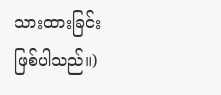သားထားခြင်းဖြစ်ပါသည်။)